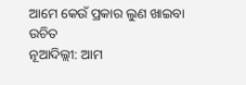ଆମେ କେଉଁ ପ୍ରକାର ଲୁଣ ଖାଇବା ଉଚିତ
ନୂଆଦିଲ୍ଲୀ: ଆମ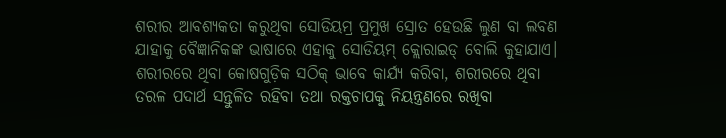ଶରୀର ଆବଶ୍ୟକତା କରୁଥିବା ସୋଡିୟମ୍ର ପ୍ରମୁଖ ସ୍ରୋତ ହେଉଛି ଲୁଣ ବା ଲବଣ ଯାହାକୁ ବୈଜ୍ଞାନିକଙ୍କ ଭାଷାରେ ଏହାକୁ ସୋଡିୟମ୍ କ୍ଲୋରାଇଡ୍ ବୋଲି କୁହାଯାଏ। ଶରୀରରେ ଥିବା କୋଷଗୁଡ଼ିକ ସଠିକ୍ ଭାବେ କାର୍ଯ୍ୟ କରିବା, ଶରୀରରେ ଥିବା ତରଳ ପଦାର୍ଥ ସନ୍ତୁଳିତ ରହିବା ତଥା ରକ୍ତଚାପକୁ ନିୟନ୍ତ୍ରଣରେ ରଖିବା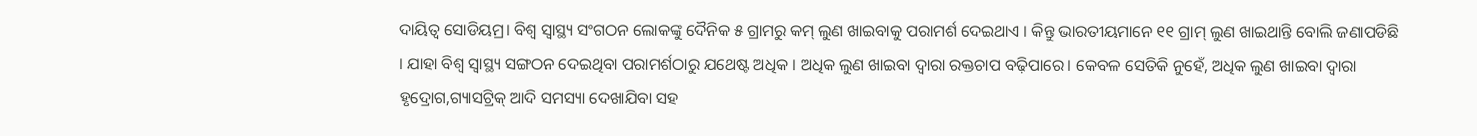ଦାୟିତ୍ବ ସୋଡିୟମ୍ର। ବିଶ୍ୱ ସ୍ୱାସ୍ଥ୍ୟ ସଂଗଠନ ଲୋକଙ୍କୁ ଦୈନିକ ୫ ଗ୍ରାମରୁ କମ୍ ଲୁଣ ଖାଇବାକୁ ପରାମର୍ଶ ଦେଇଥାଏ । କିନ୍ତୁ ଭାରତୀୟମାନେ ୧୧ ଗ୍ରାମ୍ ଲୁଣ ଖାଇଥାନ୍ତି ବୋଲି ଜଣାପଡିଛି । ଯାହା ବିଶ୍ୱ ସ୍ୱାସ୍ଥ୍ୟ ସଙ୍ଗଠନ ଦେଇଥିବା ପରାମର୍ଶଠାରୁ ଯଥେଷ୍ଟ ଅଧିକ । ଅଧିକ ଲୁଣ ଖାଇବା ଦ୍ୱାରା ରକ୍ତଚାପ ବଢ଼ିପାରେ। କେବଳ ସେତିକି ନୁହେଁ, ଅଧିକ ଲୁଣ ଖାଇବା ଦ୍ୱାରା ହୃଦ୍ରୋଗ,ଗ୍ୟାସଟ୍ରିକ୍ ଆଦି ସମସ୍ୟା ଦେଖାଯିବା ସହ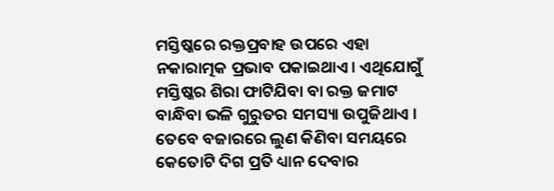ମସ୍ତିଷ୍କରେ ରକ୍ତପ୍ରବାହ ଉପରେ ଏହା ନକାରାତ୍ମକ ପ୍ରଭାବ ପକାଇଥାଏ। ଏଥିଯୋଗୁଁ ମସ୍ତିଷ୍କର ଶିରା ଫାଟିଯିବା ବା ରକ୍ତ ଜମାଟ ବାନ୍ଧିବା ଭଳି ଗୁରୁତର ସମସ୍ୟା ଉପୁଜିଥାଏ । ତେବେ ବଜାରରେ ଲୁଣ କିଣିବା ସମୟରେ କେତୋଟି ଦିଗ ପ୍ରତି ଧ୍ୟାନ ଦେବାର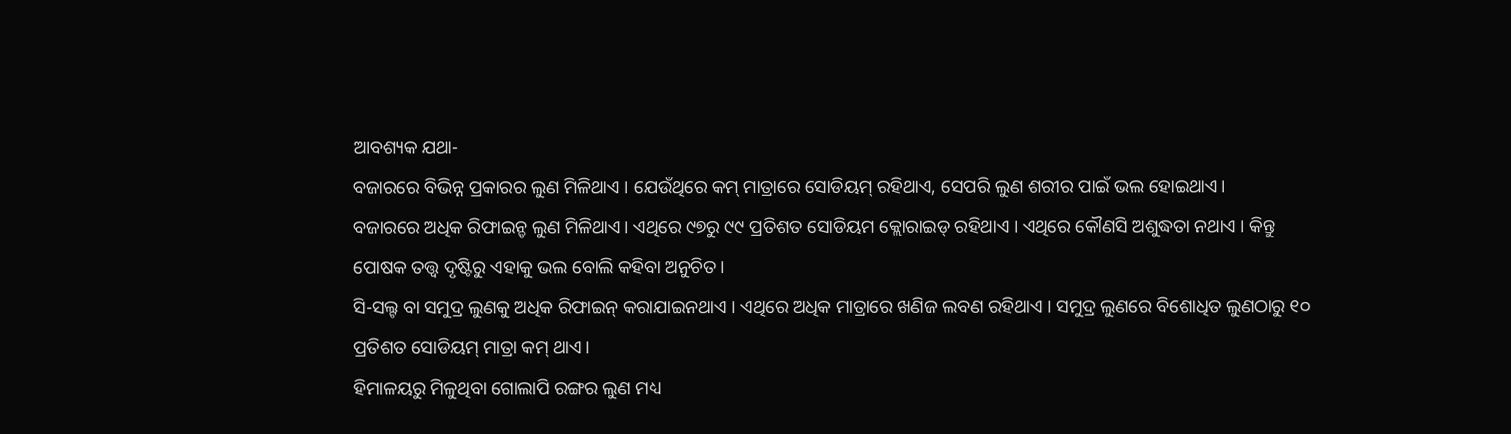ଆବଶ୍ୟକ ଯଥା-
ବଜାରରେ ବିଭିନ୍ନ ପ୍ରକାରର ଲୁଣ ମିଳିଥାଏ । ଯେଉଁଥିରେ କମ୍ ମାତ୍ରାରେ ସୋଡିୟମ୍ ରହିଥାଏ, ସେପରି ଲୁଣ ଶରୀର ପାଇଁ ଭଲ ହୋଇଥାଏ।
ବଜାରରେ ଅଧିକ ରିଫାଇନ୍ଡ ଲୁଣ ମିଳିଥାଏ। ଏଥିରେ ୯୭ରୁ ୯୯ ପ୍ରତିଶତ ସୋଡିୟମ କ୍ଲୋରାଇଡ୍ ରହିଥାଏ । ଏଥିରେ କୌଣସି ଅଶୁଦ୍ଧତା ନଥାଏ । କିନ୍ତୁ ପୋଷକ ତତ୍ତ୍ୱ ଦୃଷ୍ଟିରୁ ଏହାକୁ ଭଲ ବୋଲି କହିବା ଅନୁଚିତ।
ସି-ସଲ୍ଟ ବା ସମୁଦ୍ର ଲୁଣକୁ ଅଧିକ ରିଫାଇନ୍ କରାଯାଇନଥାଏ । ଏଥିରେ ଅଧିକ ମାତ୍ରାରେ ଖଣିଜ ଲବଣ ରହିଥାଏ । ସମୁଦ୍ର ଲୁଣରେ ବିଶୋଧିତ ଲୁଣଠାରୁ ୧୦ ପ୍ରତିଶତ ସୋଡିୟମ୍ ମାତ୍ରା କମ୍ ଥାଏ।
ହିମାଳୟରୁ ମିଳୁଥିବା ଗୋଲାପି ରଙ୍ଗର ଲୁଣ ମଧ୍ୟ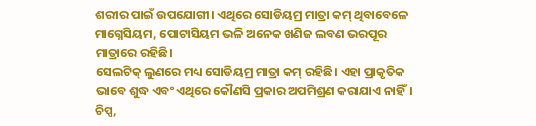ଶରୀର ପାଇଁ ଉପଯୋଗୀ। ଏଥିରେ ସୋଡିୟମ୍ର ମାତ୍ରା କମ୍ ଥିବାବେଳେ ମାଗ୍ନେସିୟମ, ପୋଟାସିୟମ ଭଳି ଅନେକ ଖଣିଜ ଲବଣ ଭରପୂର ମାତ୍ରାରେ ରହିଛି।
ସେଲଟିକ୍ ଲୁଣରେ ମଧ୍ୟ ସୋଡିୟମ୍ର ମାତ୍ରା କମ୍ ରହିଛି। ଏହା ପ୍ରାକୃତିକ ଭାବେ ଶୁଦ୍ଧ ଏବଂ ଏଥିରେ କୌଣସି ପ୍ରକାର ଅପମିଶ୍ରଣ କରାଯାଏ ନାହିଁ।
ଚିପ୍ସ,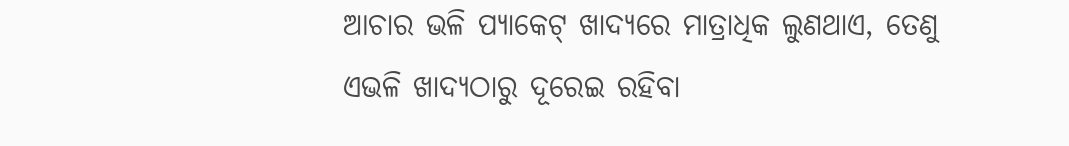ଆଚାର ଭଳି ପ୍ୟାକେଟ୍ ଖାଦ୍ୟରେ ମାତ୍ରାଧିକ ଲୁଣଥାଏ, ତେଣୁ ଏଭଳି ଖାଦ୍ୟଠାରୁ ଦୂରେଇ ରହିବା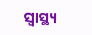ସ୍ବାସ୍ଥ୍ୟ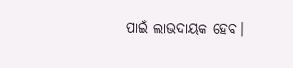ପାଇଁ ଲାଭଦାୟକ ହେବ।